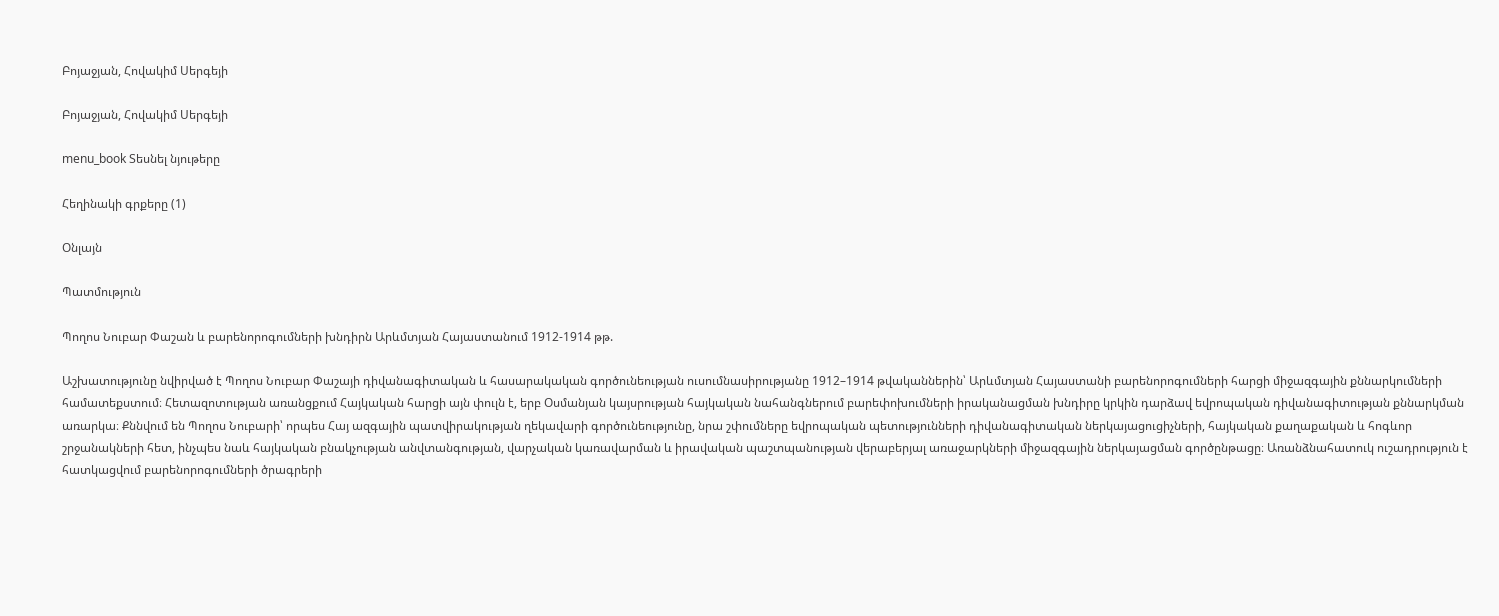Բոյաջյան, Հովակիմ Սերգեյի

Բոյաջյան, Հովակիմ Սերգեյի

menu_book Տեսնել նյութերը

Հեղինակի գրքերը (1)

Օնլայն

Պատմություն

Պողոս Նուբար Փաշան և բարենորոգումների խնդիրն Արևմտյան Հայաստանում 1912-1914 թթ.

Աշխատությունը նվիրված է Պողոս Նուբար Փաշայի դիվանագիտական և հասարակական գործունեության ուսումնասիրությանը 1912–1914 թվականներին՝ Արևմտյան Հայաստանի բարենորոգումների հարցի միջազգային քննարկումների համատեքստում։ Հետազոտության առանցքում Հայկական հարցի այն փուլն է, երբ Օսմանյան կայսրության հայկական նահանգներում բարեփոխումների իրականացման խնդիրը կրկին դարձավ եվրոպական դիվանագիտության քննարկման առարկա։ Քննվում են Պողոս Նուբարի՝ որպես Հայ ազգային պատվիրակության ղեկավարի գործունեությունը, նրա շփումները եվրոպական պետությունների դիվանագիտական ներկայացուցիչների, հայկական քաղաքական և հոգևոր շրջանակների հետ, ինչպես նաև հայկական բնակչության անվտանգության, վարչական կառավարման և իրավական պաշտպանության վերաբերյալ առաջարկների միջազգային ներկայացման գործընթացը։ Առանձնահատուկ ուշադրություն է հատկացվում բարենորոգումների ծրագրերի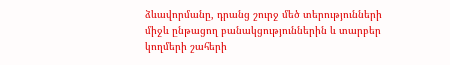ձևավորմանը, դրանց շուրջ մեծ տերությունների միջև ընթացող բանակցություններին և տարբեր կողմերի շահերի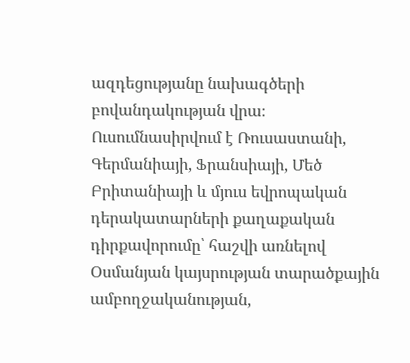ազդեցությանը նախագծերի բովանդակության վրա։ Ուսումնասիրվում է Ռուսաստանի, Գերմանիայի, Ֆրանսիայի, Մեծ Բրիտանիայի և մյուս եվրոպական դերակատարների քաղաքական դիրքավորումը՝ հաշվի առնելով Օսմանյան կայսրության տարածքային ամբողջականության,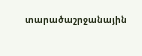տարածաշրջանային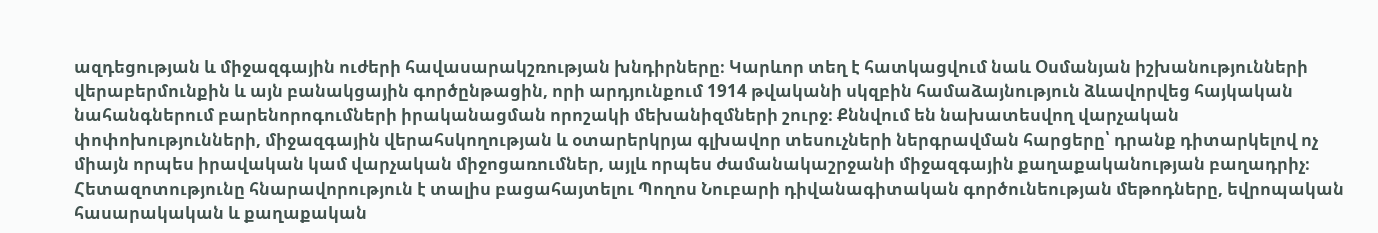ազդեցության և միջազգային ուժերի հավասարակշռության խնդիրները։ Կարևոր տեղ է հատկացվում նաև Օսմանյան իշխանությունների վերաբերմունքին և այն բանակցային գործընթացին, որի արդյունքում 1914 թվականի սկզբին համաձայնություն ձևավորվեց հայկական նահանգներում բարենորոգումների իրականացման որոշակի մեխանիզմների շուրջ։ Քննվում են նախատեսվող վարչական փոփոխությունների, միջազգային վերահսկողության և օտարերկրյա գլխավոր տեսուչների ներգրավման հարցերը՝ դրանք դիտարկելով ոչ միայն որպես իրավական կամ վարչական միջոցառումներ, այլև որպես ժամանակաշրջանի միջազգային քաղաքականության բաղադրիչ։ Հետազոտությունը հնարավորություն է տալիս բացահայտելու Պողոս Նուբարի դիվանագիտական գործունեության մեթոդները, եվրոպական հասարակական և քաղաքական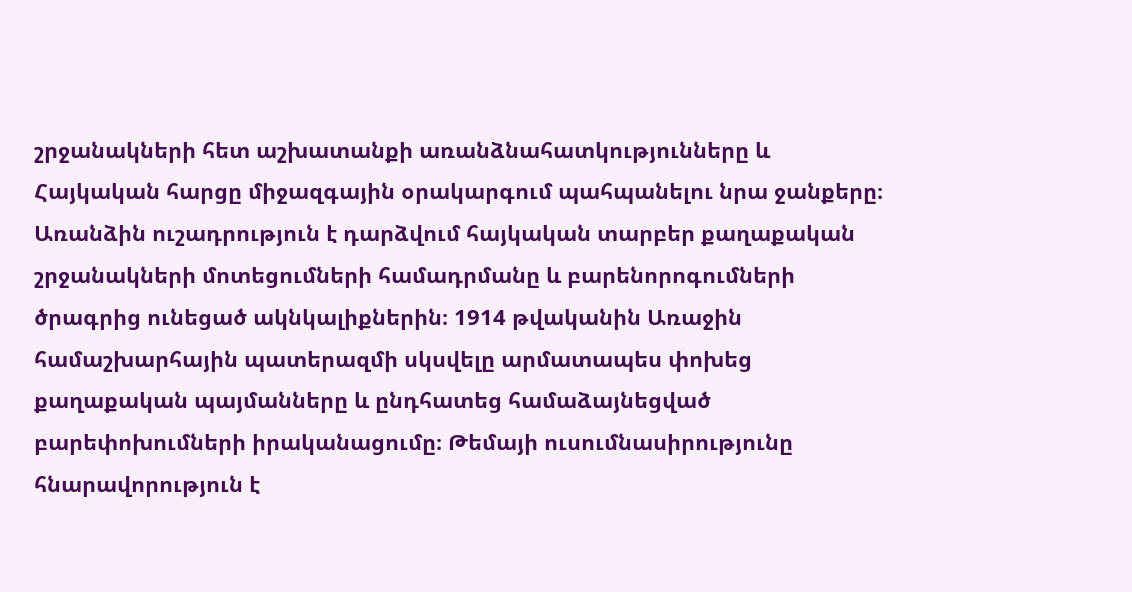շրջանակների հետ աշխատանքի առանձնահատկությունները և Հայկական հարցը միջազգային օրակարգում պահպանելու նրա ջանքերը։ Առանձին ուշադրություն է դարձվում հայկական տարբեր քաղաքական շրջանակների մոտեցումների համադրմանը և բարենորոգումների ծրագրից ունեցած ակնկալիքներին։ 1914 թվականին Առաջին համաշխարհային պատերազմի սկսվելը արմատապես փոխեց քաղաքական պայմանները և ընդհատեց համաձայնեցված բարեփոխումների իրականացումը։ Թեմայի ուսումնասիրությունը հնարավորություն է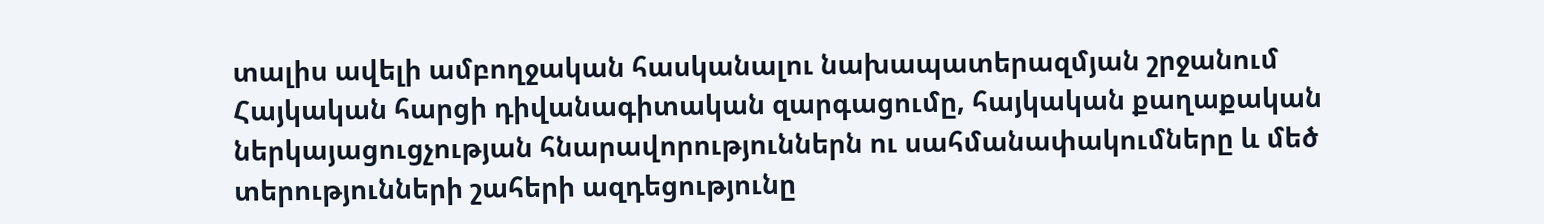տալիս ավելի ամբողջական հասկանալու նախապատերազմյան շրջանում Հայկական հարցի դիվանագիտական զարգացումը, հայկական քաղաքական ներկայացուցչության հնարավորություններն ու սահմանափակումները և մեծ տերությունների շահերի ազդեցությունը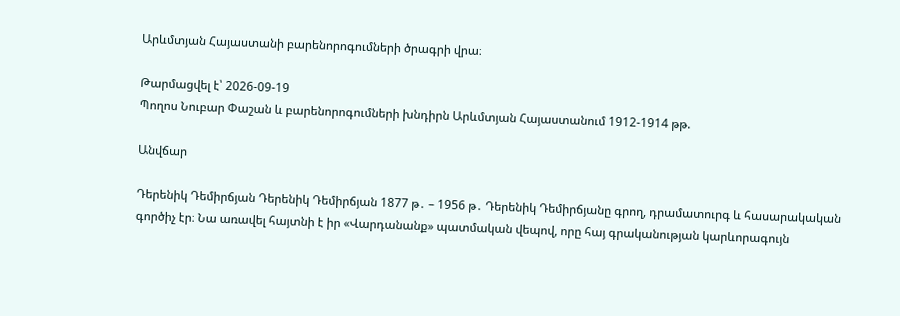Արևմտյան Հայաստանի բարենորոգումների ծրագրի վրա։

Թարմացվել է՝ 2026-09-19
Պողոս Նուբար Փաշան և բարենորոգումների խնդիրն Արևմտյան Հայաստանում 1912-1914 թթ.

Անվճար

Դերենիկ Դեմիրճյան Դերենիկ Դեմիրճյան 1877 թ․ – 1956 թ․ Դերենիկ Դեմիրճյանը գրող, դրամատուրգ և հասարակական գործիչ էր։ Նա առավել հայտնի է իր «Վարդանանք» պատմական վեպով, որը հայ գրականության կարևորագույն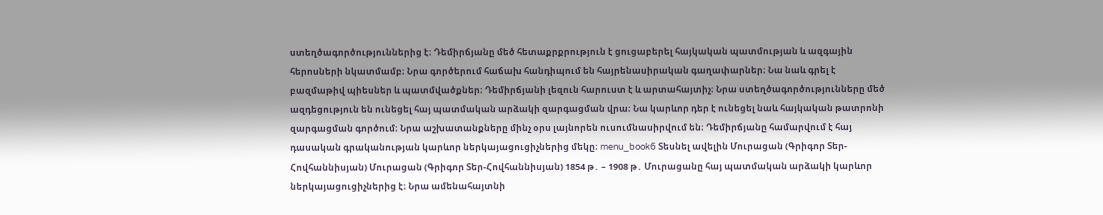ստեղծագործություններից է։ Դեմիրճյանը մեծ հետաքրքրություն է ցուցաբերել հայկական պատմության և ազգային հերոսների նկատմամբ։ Նրա գործերում հաճախ հանդիպում են հայրենասիրական գաղափարներ։ Նա նաև գրել է բազմաթիվ պիեսներ և պատմվածքներ։ Դեմիրճյանի լեզուն հարուստ է և արտահայտիչ։ Նրա ստեղծագործությունները մեծ ազդեցություն են ունեցել հայ պատմական արձակի զարգացման վրա։ Նա կարևոր դեր է ունեցել նաև հայկական թատրոնի զարգացման գործում։ Նրա աշխատանքները մինչ օրս լայնորեն ուսումնասիրվում են։ Դեմիրճյանը համարվում է հայ դասական գրականության կարևոր ներկայացուցիչներից մեկը։ menu_book6 Տեսնել ավելին Մուրացան (Գրիգոր Տեր-Հովհաննիսյան) Մուրացան (Գրիգոր Տեր-Հովհաննիսյան) 1854 թ․ – 1908 թ․ Մուրացանը հայ պատմական արձակի կարևոր ներկայացուցիչներից է։ Նրա ամենահայտնի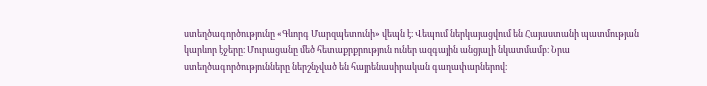ստեղծագործությունը «Գևորգ Մարզպետունի» վեպն է։ Վեպում ներկայացվում են Հայաստանի պատմության կարևոր էջերը։ Մուրացանը մեծ հետաքրքրություն ուներ ազգային անցյալի նկատմամբ։ Նրա ստեղծագործությունները ներշնչված են հայրենասիրական գաղափարներով։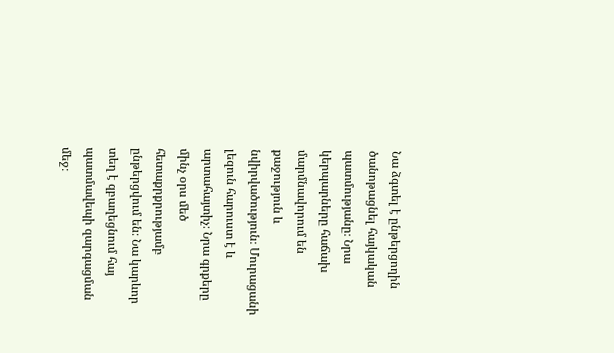Նա ձգտել է ընթերցողին ծանոթացնել հայկական պատմությանը։ Նրա կերպարները հաճախ մարմնավորում են քաջություն և նվիրվածություն։ Մուրացանի լեզուն հարուստ է և արտահայտիչ։ Նրա գրքերը մինչ օրս մեծ հետաքրքրությամբ ընթերցվում են։ Նա կարևոր տեղ է զբաղեցնում հայ պատմավեպի զարգացման մեջ։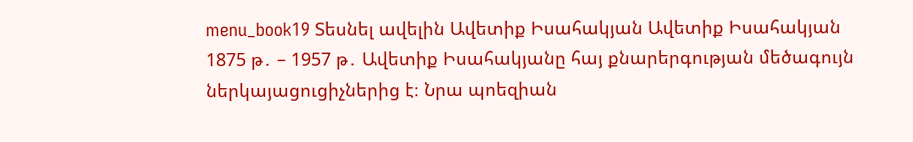menu_book19 Տեսնել ավելին Ավետիք Իսահակյան Ավետիք Իսահակյան 1875 թ․ – 1957 թ․ Ավետիք Իսահակյանը հայ քնարերգության մեծագույն ներկայացուցիչներից է։ Նրա պոեզիան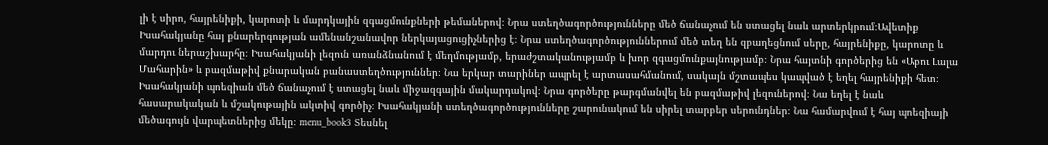լի է սիրո, հայրենիքի, կարոտի և մարդկային զգացմունքների թեմաներով։ Նրա ստեղծագործությունները մեծ ճանաչում են ստացել նաև արտերկրում։Ավետիք Իսահակյանը հայ քնարերգության ամենանշանավոր ներկայացուցիչներից է։ Նրա ստեղծագործություններում մեծ տեղ են զբաղեցնում սերը, հայրենիքը, կարոտը և մարդու ներաշխարհը։ Իսահակյանի լեզուն առանձնանում է մեղմությամբ, երաժշտականությամբ և խոր զգացմունքայնությամբ։ Նրա հայտնի գործերից են «Աբու Լալա Մահարին» և բազմաթիվ քնարական բանաստեղծություններ։ Նա երկար տարիներ ապրել է արտասահմանում, սակայն մշտապես կապված է եղել հայրենիքի հետ։ Իսահակյանի պոեզիան մեծ ճանաչում է ստացել նաև միջազգային մակարդակով։ Նրա գործերը թարգմանվել են բազմաթիվ լեզուներով։ Նա եղել է նաև հասարակական և մշակութային ակտիվ գործիչ։ Իսահակյանի ստեղծագործությունները շարունակում են սիրել տարբեր սերունդներ։ Նա համարվում է հայ պոեզիայի մեծագույն վարպետներից մեկը։ menu_book3 Տեսնել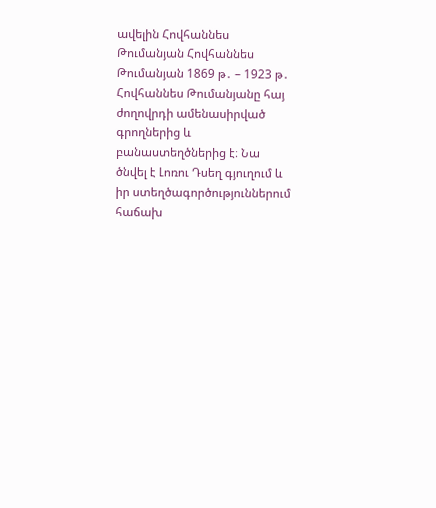ավելին Հովհաննես Թումանյան Հովհաննես Թումանյան 1869 թ․ – 1923 թ․ Հովհաննես Թումանյանը հայ ժողովրդի ամենասիրված գրողներից և բանաստեղծներից է։ Նա ծնվել է Լոռու Դսեղ գյուղում և իր ստեղծագործություններում հաճախ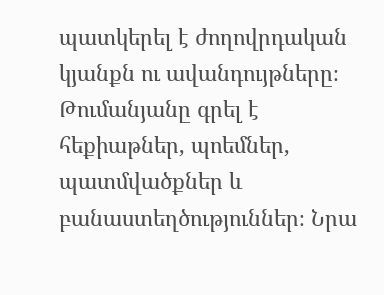պատկերել է ժողովրդական կյանքն ու ավանդույթները։ Թումանյանը գրել է հեքիաթներ, պոեմներ, պատմվածքներ և բանաստեղծություններ։ Նրա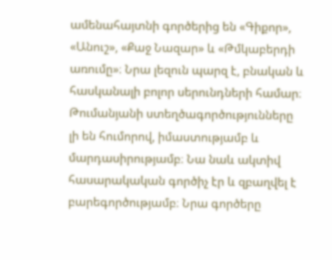ամենահայտնի գործերից են «Գիքոր», «Անուշ», «Քաջ Նազար» և «Թմկաբերդի առումը»։ Նրա լեզուն պարզ է, բնական և հասկանալի բոլոր սերունդների համար։ Թումանյանի ստեղծագործությունները լի են հումորով, իմաստությամբ և մարդասիրությամբ։ Նա նաև ակտիվ հասարակական գործիչ էր և զբաղվել է բարեգործությամբ։ Նրա գործերը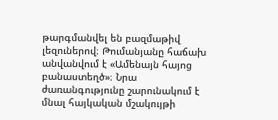թարգմանվել են բազմաթիվ լեզուներով։ Թումանյանը հաճախ անվանվում է «Ամենայն հայոց բանաստեղծ»։ Նրա ժառանգությունը շարունակում է մնալ հայկական մշակույթի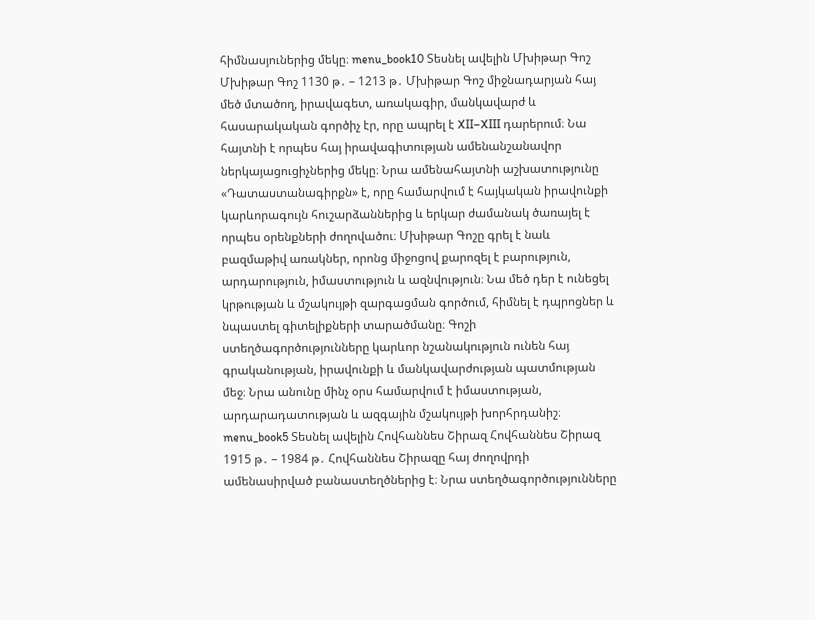հիմնասյուներից մեկը։ menu_book10 Տեսնել ավելին Մխիթար Գոշ Մխիթար Գոշ 1130 թ․ – 1213 թ․ Մխիթար Գոշ միջնադարյան հայ մեծ մտածող, իրավագետ, առակագիր, մանկավարժ և հասարակական գործիչ էր, որը ապրել է XII–XIII դարերում։ Նա հայտնի է որպես հայ իրավագիտության ամենանշանավոր ներկայացուցիչներից մեկը։ Նրա ամենահայտնի աշխատությունը «Դատաստանագիրքն» է, որը համարվում է հայկական իրավունքի կարևորագույն հուշարձաններից և երկար ժամանակ ծառայել է որպես օրենքների ժողովածու։ Մխիթար Գոշը գրել է նաև բազմաթիվ առակներ, որոնց միջոցով քարոզել է բարություն, արդարություն, իմաստություն և ազնվություն։ Նա մեծ դեր է ունեցել կրթության և մշակույթի զարգացման գործում, հիմնել է դպրոցներ և նպաստել գիտելիքների տարածմանը։ Գոշի ստեղծագործությունները կարևոր նշանակություն ունեն հայ գրականության, իրավունքի և մանկավարժության պատմության մեջ։ Նրա անունը մինչ օրս համարվում է իմաստության, արդարադատության և ազգային մշակույթի խորհրդանիշ։ menu_book5 Տեսնել ավելին Հովհաննես Շիրազ Հովհաննես Շիրազ 1915 թ․ – 1984 թ․ Հովհաննես Շիրազը հայ ժողովրդի ամենասիրված բանաստեղծներից է։ Նրա ստեղծագործությունները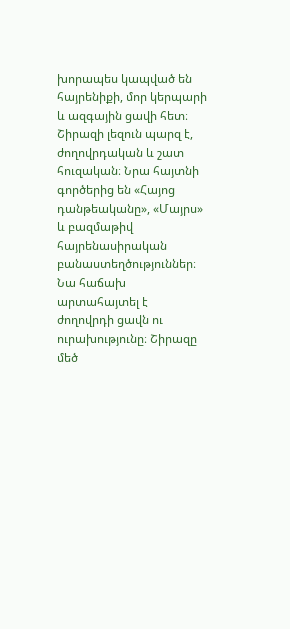խորապես կապված են հայրենիքի, մոր կերպարի և ազգային ցավի հետ։ Շիրազի լեզուն պարզ է, ժողովրդական և շատ հուզական։ Նրա հայտնի գործերից են «Հայոց դանթեականը», «Մայրս» և բազմաթիվ հայրենասիրական բանաստեղծություններ։ Նա հաճախ արտահայտել է ժողովրդի ցավն ու ուրախությունը։ Շիրազը մեծ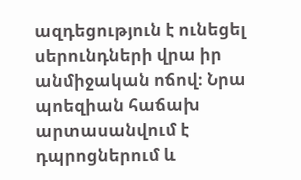ազդեցություն է ունեցել սերունդների վրա իր անմիջական ոճով։ Նրա պոեզիան հաճախ արտասանվում է դպրոցներում և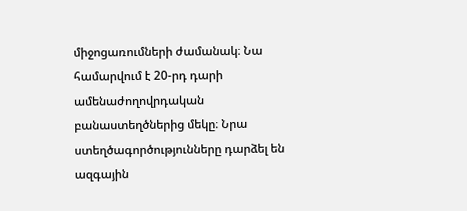միջոցառումների ժամանակ։ Նա համարվում է 20-րդ դարի ամենաժողովրդական բանաստեղծներից մեկը։ Նրա ստեղծագործությունները դարձել են ազգային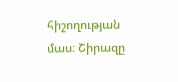հիշողության մաս։ Շիրազը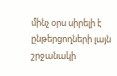մինչ օրս սիրելի է ընթերցողների լայն շրջանակի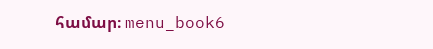համար։ menu_book6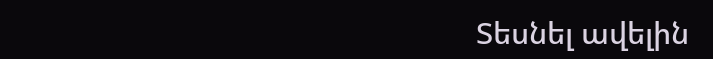Տեսնել ավելին